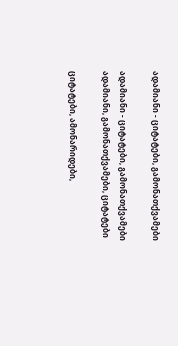ადამიანი - ციტატები, გამონათქვამები

ადამიანი - ციტატები, გამონათქვამები ადამიანი, გამონათქვამები, ციტატები

ციტატები, ამონარიდები,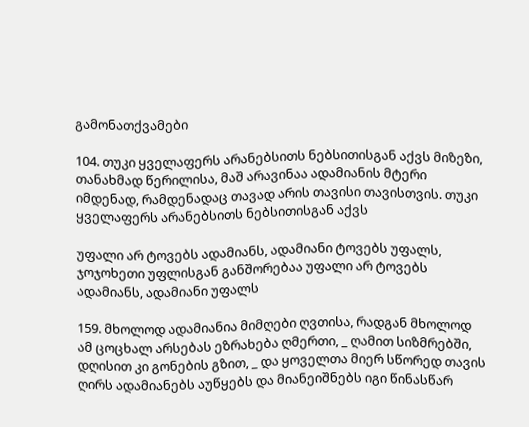გამონათქვამები

104. თუკი ყველაფერს არანებსითს ნებსითისგან აქვს მიზეზი, თანახმად წერილისა, მაშ არავინაა ადამიანის მტერი იმდენად, რამდენადაც თავად არის თავისი თავისთვის. თუკი ყველაფერს არანებსითს ნებსითისგან აქვს

უფალი არ ტოვებს ადამიანს, ადამიანი ტოვებს უფალს, ჯოჯოხეთი უფლისგან განშორებაა უფალი არ ტოვებს ადამიანს, ადამიანი უფალს

159. მხოლოდ ადამიანია მიმღები ღვთისა, რადგან მხოლოდ ამ ცოცხალ არსებას ეზრახება ღმერთი, _ ღამით სიზმრებში, დღისით კი გონების გზით, _ და ყოველთა მიერ სწორედ თავის ღირს ადამიანებს აუწყებს და მიანეიშნებს იგი წინასწარ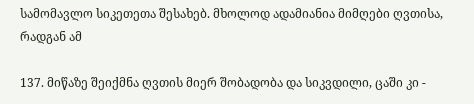სამომავლო სიკეთეთა შესახებ. მხოლოდ ადამიანია მიმღები ღვთისა, რადგან ამ

137. მიწაზე შეიქმნა ღვთის მიერ შობადობა და სიკვდილი, ცაში კი -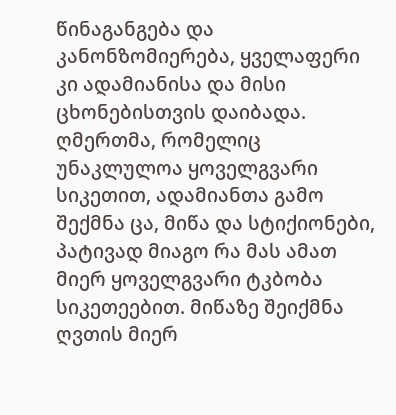წინაგანგება და კანონზომიერება, ყველაფერი კი ადამიანისა და მისი ცხონებისთვის დაიბადა. ღმერთმა, რომელიც უნაკლულოა ყოველგვარი სიკეთით, ადამიანთა გამო შექმნა ცა, მიწა და სტიქიონები, პატივად მიაგო რა მას ამათ მიერ ყოველგვარი ტკბობა სიკეთეებით. მიწაზე შეიქმნა ღვთის მიერ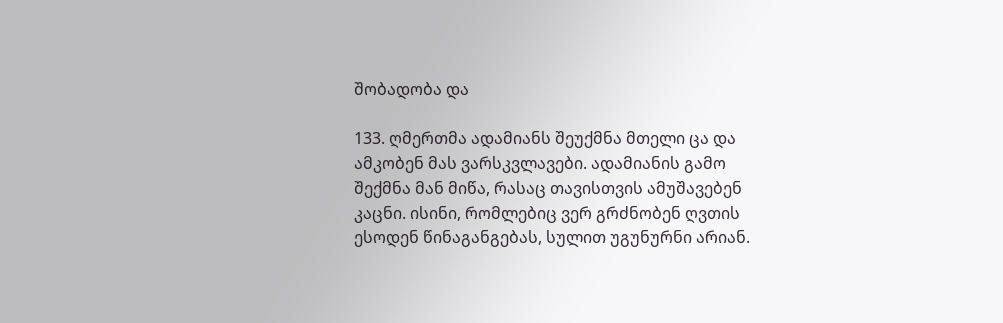შობადობა და

133. ღმერთმა ადამიანს შეუქმნა მთელი ცა და ამკობენ მას ვარსკვლავები. ადამიანის გამო შექმნა მან მიწა, რასაც თავისთვის ამუშავებენ კაცნი. ისინი, რომლებიც ვერ გრძნობენ ღვთის ესოდენ წინაგანგებას, სულით უგუნურნი არიან.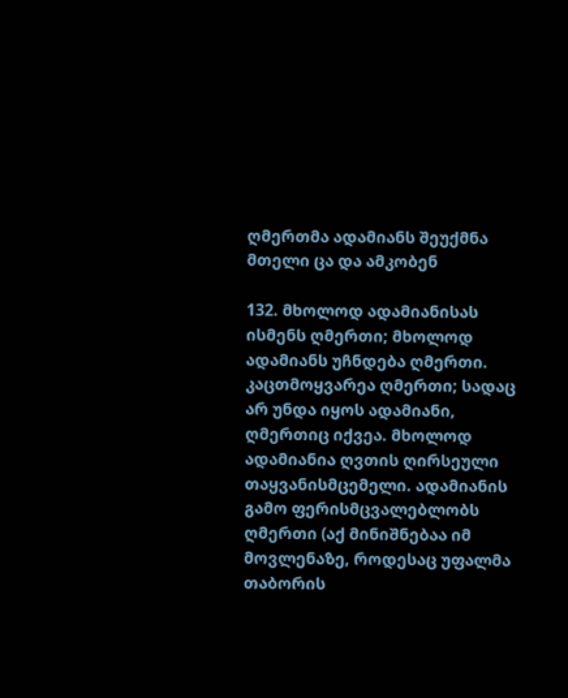ღმერთმა ადამიანს შეუქმნა მთელი ცა და ამკობენ

132. მხოლოდ ადამიანისას ისმენს ღმერთი; მხოლოდ ადამიანს უჩნდება ღმერთი. კაცთმოყვარეა ღმერთი; სადაც არ უნდა იყოს ადამიანი, ღმერთიც იქვეა. მხოლოდ ადამიანია ღვთის ღირსეული თაყვანისმცემელი. ადამიანის გამო ფერისმცვალებლობს ღმერთი (აქ მინიშნებაა იმ მოვლენაზე, როდესაც უფალმა თაბორის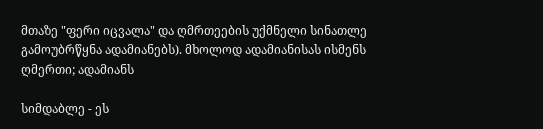მთაზე "ფერი იცვალა" და ღმრთეების უქმნელი სინათლე გამოუბრწყნა ადამიანებს). მხოლოდ ადამიანისას ისმენს ღმერთი; ადამიანს

სიმდაბლე - ეს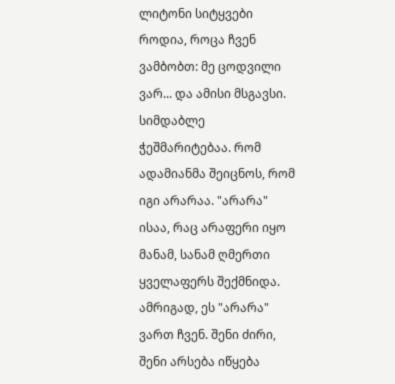ლიტონი სიტყვები როდია, როცა ჩვენ ვამბობთ: მე ცოდვილი ვარ... და ამისი მსგავსი. სიმდაბლე ჭეშმარიტებაა. რომ ადამიანმა შეიცნოს, რომ იგი არარაა. "არარა" ისაა, რაც არაფერი იყო მანამ, სანამ ღმერთი ყველაფერს შექმნიდა.
ამრიგად, ეს "არარა" ვართ ჩვენ. შენი ძირი, შენი არსება იწყება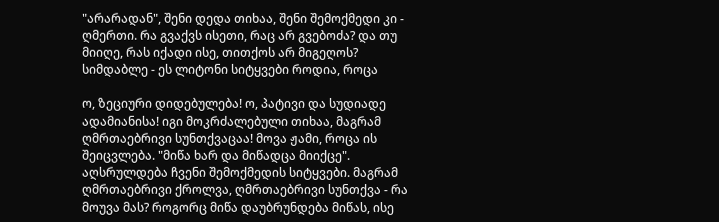"არარადან", შენი დედა თიხაა, შენი შემოქმედი კი - ღმერთი. რა გვაქვს ისეთი, რაც არ გვებოძა? და თუ მიიღე, რას იქადი ისე, თითქოს არ მიგეღოს? სიმდაბლე - ეს ლიტონი სიტყვები როდია, როცა

ო, ზეციური დიდებულება! ო, პატივი და სუდიადე ადამიანისა! იგი მოკრძალებული თიხაა, მაგრამ ღმრთაებრივი სუნთქვაცაა! მოვა ჟამი, როცა ის შეიცვლება. "მიწა ხარ და მიწადცა მიიქცე". აღსრულდება ჩვენი შემოქმედის სიტყვები. მაგრამ ღმრთაებრივი ქროლვა, ღმრთაებრივი სუნთქვა - რა მოუვა მას? როგორც მიწა დაუბრუნდება მიწას, ისე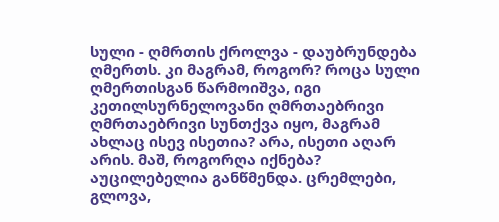სული - ღმრთის ქროლვა - დაუბრუნდება ღმერთს. კი მაგრამ, როგორ? როცა სული ღმერთისგან წარმოიშვა, იგი კეთილსურნელოვანი ღმრთაებრივი ღმრთაებრივი სუნთქვა იყო, მაგრამ ახლაც ისევ ისეთია? არა, ისეთი აღარ არის. მაშ, როგორღა იქნება? აუცილებელია განწმენდა. ცრემლები, გლოვა,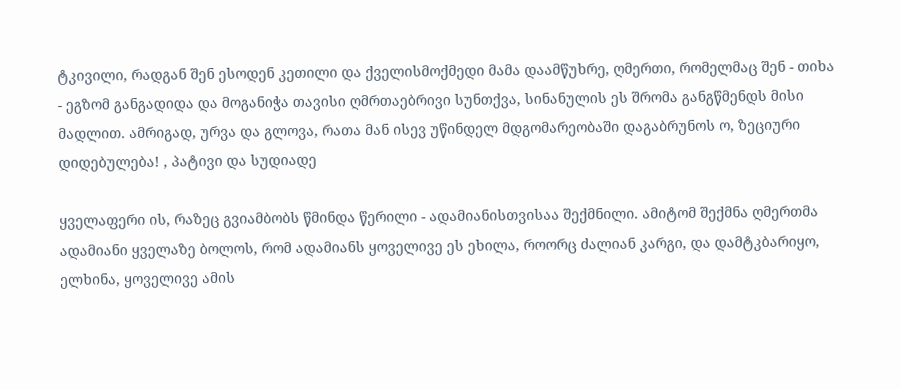ტკივილი, რადგან შენ ესოდენ კეთილი და ქველისმოქმედი მამა დაამწუხრე, ღმერთი, რომელმაც შენ - თიხა - ეგზომ განგადიდა და მოგანიჭა თავისი ღმრთაებრივი სუნთქვა, სინანულის ეს შრომა განგწმენდს მისი მადლით. ამრიგად, ურვა და გლოვა, რათა მან ისევ უწინდელ მდგომარეობაში დაგაბრუნოს ო, ზეციური დიდებულება! , პატივი და სუდიადე

ყველაფერი ის, რაზეც გვიამბობს წმინდა წერილი - ადამიანისთვისაა შექმნილი. ამიტომ შექმნა ღმერთმა ადამიანი ყველაზე ბოლოს, რომ ადამიანს ყოველივე ეს ეხილა, როორც ძალიან კარგი, და დამტკბარიყო, ელხინა, ყოველივე ამის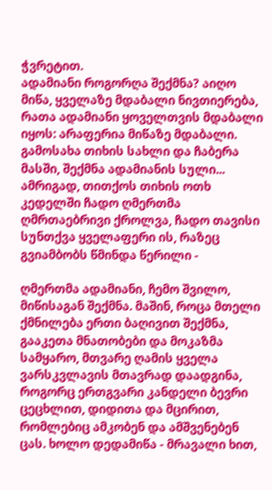ჭვრეტით.
ადამიანი როგორღა შექმნა? აიღო მიწა, ყველაზე მდაბალი ნივთიერება, რათა ადამიანი ყოველთვის მდაბალი იყოს: არაფერია მიწაზე მდაბალი. გამოსახა თიხის სახლი და ჩაბერა მასში, შექმნა ადამიანის სული... ამრიგად, თითქოს თიხის ოთხ კედელში ჩადო ღმერთმა ღმრთაებრივი ქროლვა, ჩადო თავისი სუნთქვა ყველაფერი ის, რაზეც გვიამბობს წმინდა წერილი -

ღმერთმა ადამიანი, ჩემო შვილო, მიწისაგან შექმნა. მაშინ, როცა მთელი ქმნილება ერთი ბაღივით შექმნა, გააკეთა მნათობები და მოკაზმა სამყარო, მთვარე ღამის ყველა ვარსკვლავის მთავრად დაადგინა, როგორც ერთგვარი კანდელი ბევრი ცეცხლით, დიდითა და მცირით, რომლებიც ამკობენ და ამშვენებენ ცას. ხოლო დედამიწა - მრავალი ხით,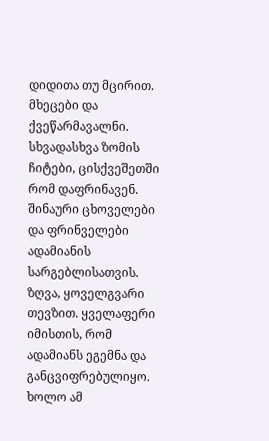დიდითა თუ მცირით. მხეცები და ქვეწარმავალნი. სხვადასხვა ზომის ჩიტები, ცისქვეშეთში რომ დაფრინავენ. შინაური ცხოველები და ფრინველები ადამიანის სარგებლისათვის. ზღვა, ყოველგვარი თევზით. ყველაფერი იმისთის, რომ ადამიანს ეგემნა და განცვიფრებულიყო. ხოლო ამ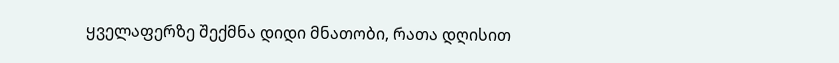ყველაფერზე შექმნა დიდი მნათობი, რათა დღისით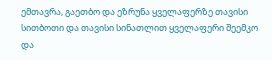ემთავრა, გაეთბო და ეზრუნა ყველაფერზე თავისი სითბოთი და თავისი სინათლით ყველაფერი შეემკო და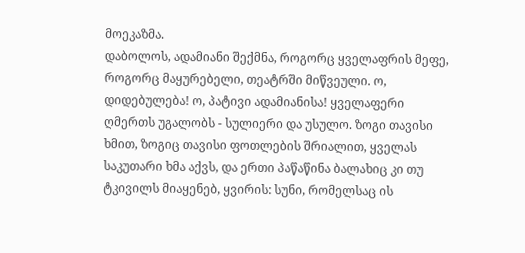მოეკაზმა.
დაბოლოს, ადამიანი შექმნა, როგორც ყველაფრის მეფე, როგორც მაყურებელი, თეატრში მიწვეული. ო, დიდებულება! ო, პატივი ადამიანისა! ყველაფერი ღმერთს უგალობს - სულიერი და უსულო. ზოგი თავისი ხმით, ზოგიც თავისი ფოთლების შრიალით, ყველას საკუთარი ხმა აქვს, და ერთი პაწაწინა ბალახიც კი თუ ტკივილს მიაყენებ, ყვირის: სუნი, რომელსაც ის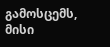გამოსცემს, მისი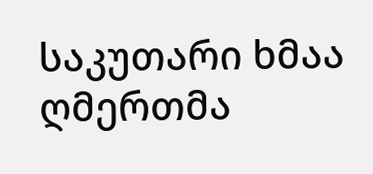საკუთარი ხმაა ღმერთმა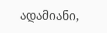ადამიანი,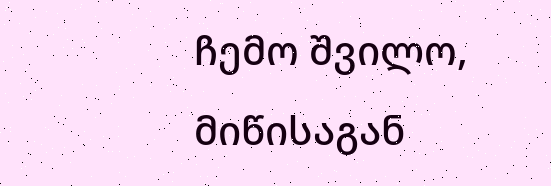ჩემო შვილო, მიწისაგან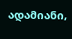ადამიანი,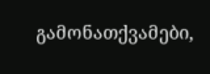გამონათქვამები,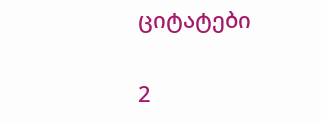ციტატები

2